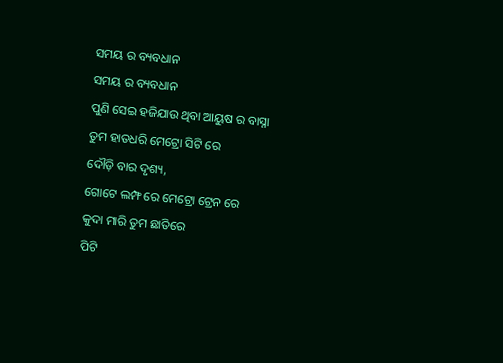ସମୟ ର ବ୍ୟବଧାନ
ସମୟ ର ବ୍ୟବଧାନ
ପୁଣି ସେଇ ହଜିଯାଉ ଥିବା ଆୟୁଷ ର ବାସ୍ନା
ତୁମ ହାତଧରି ମେଟ୍ରୋ ସିଟି ରେ
ଦୌଡ଼ି ବାର ଦୃଶ୍ୟ,
ଗୋଟେ ଲମ୍ଫ ରେ ମେଟ୍ରୋ ଟ୍ରେନ ରେ
କୁଦା ମାରି ତୁମ ଛାତିରେ
ପିଟି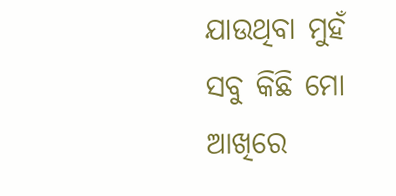ଯାଉଥିବା ମୁହଁ
ସବୁ କିଛି ମୋ ଆଖିରେ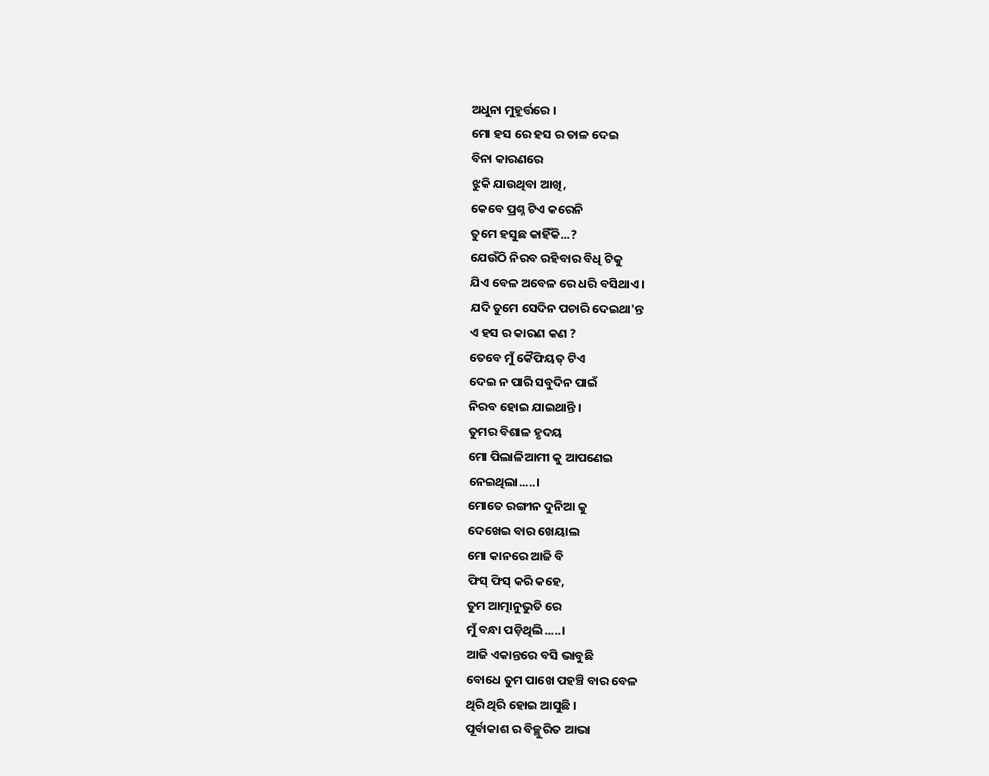ଅଧୁନା ମୁହୂର୍ତ୍ତରେ ।
ମୋ ହସ ରେ ହସ ର ତାଳ ଦେଇ
ବିନା କାରଣରେ
ଝୁକି ଯାଉଥିବା ଆଖି,
କେବେ ପ୍ରଶ୍ନ ଟିଏ କରେନି
ତୁମେ ହସୁଛ କାହିଁକି...?
ଯେଉଁଠି ନିରବ ରହିବାର ବିଧି ଟିକୁ
ଯିଏ ବେଳ ଅବେଳ ରେ ଧରି ବସିଥାଏ ।
ଯଦି ତୁମେ ସେଦିନ ପଚାରି ଦେଇଥା'ନ୍ତ
ଏ ହସ ର କାରଣ କଣ ?
ତେବେ ମୁଁ କୈଫିୟତ୍ ଟିଏ
ଦେଇ ନ ପାରି ସବୁଦିନ ପାଇଁ
ନିରବ ହୋଇ ଯାଇଥାନ୍ତି ।
ତୁମର ବିଶାଳ ହୃଦୟ
ମୋ ପିଲାଳିଆମୀ କୁ ଆପଣେଇ
ନେଇଥିଲା.....।
ମୋତେ ରଙ୍ଗୀନ ଦୁନିଆ କୁ
ଦେଖେଇ ବାର ଖେୟାଲ
ମୋ କାନରେ ଆଜି ବି
ଫିସ୍ ଫିସ୍ କରି କହେ,
ତୁମ ଆତ୍ମାନୁଭୁତି ରେ
ମୁଁ ବନ୍ଧା ପଡ଼ିଥିଲି.....।
ଆଜି ଏକାନ୍ତରେ ବସି ଭାବୁଛି
ବୋଧେ ତୁମ ପାଖେ ପହଞ୍ଚି ବାର ବେଳ
ଥିରି ଥିରି ହୋଇ ଆସୁଛି ।
ପୂର୍ବାକାଶ ର ବିଚ୍ଛୁରିତ ଆଭା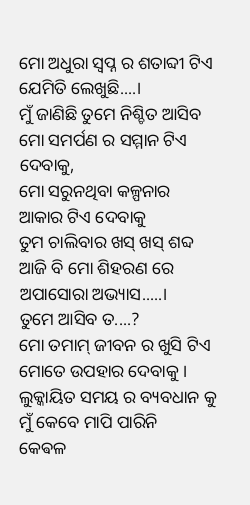ମୋ ଅଧୁରା ସ୍ୱପ୍ନ ର ଶତାବ୍ଦୀ ଟିଏ
ଯେମିତି ଲେଖୁଛି....।
ମୁଁ ଜାଣିଛି ତୁମେ ନିଶ୍ଚିତ ଆସିବ
ମୋ ସମର୍ପଣ ର ସମ୍ମାନ ଟିଏ ଦେବାକୁ,
ମୋ ସରୁନଥିବା କଳ୍ପନାର
ଆକାର ଟିଏ ଦେବାକୁ
ତୁମ ଚାଲିବାର ଖସ୍ ଖସ୍ ଶବ୍ଦ
ଆଜି ବି ମୋ ଶିହରଣ ରେ
ଅପାସୋରା ଅଭ୍ୟାସ.....।
ତୁମେ ଆସିବ ତ....?
ମୋ ତମାମ୍ ଜୀବନ ର ଖୁସି ଟିଏ
ମୋତେ ଉପହାର ଦେବାକୁ ।
ଲୁକ୍କାୟିତ ସମୟ ର ବ୍ୟବଧାନ କୁ
ମୁଁ କେବେ ମାପି ପାରିନି
କେଵଳ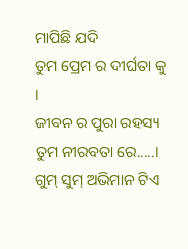ମାପିଛି ଯଦି
ତୁମ ପ୍ରେମ ର ଦୀର୍ଘତା କୁ ।
ଜୀବନ ର ପୁରା ରହସ୍ୟ
ତୁମ ନୀରବତା ରେ.....।
ଗୁମ୍ ସୁମ୍ ଅଭିମାନ ଟିଏ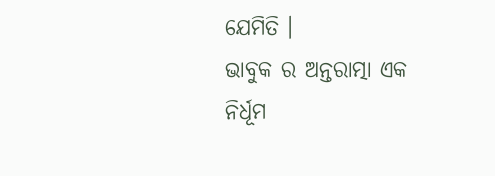ଯେମିତି ।
ଭାବୁକ ର ଅନ୍ତରାତ୍ମା ଏକ
ନିର୍ଧୂମ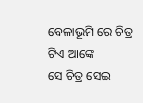ବେଳାଭୂମି ରେ ଚିତ୍ର ଟିଏ ଆଙ୍କେ
ସେ ଚିତ୍ର ସେଇ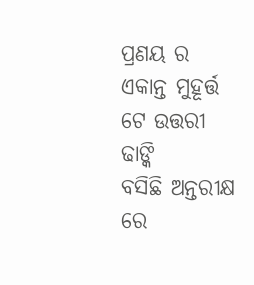ପ୍ରଣୟ ର
ଏକାନ୍ତ ମୁହୂର୍ତ୍ତ ଟେ ଉତ୍ତରୀ ଢାଙ୍କି
ବସିଛି ଅନ୍ତରୀକ୍ଷ ରେ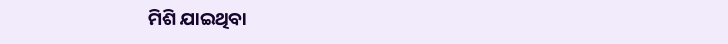ମିଶି ଯାଇଥିବା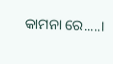କାମନା ରେ.....।